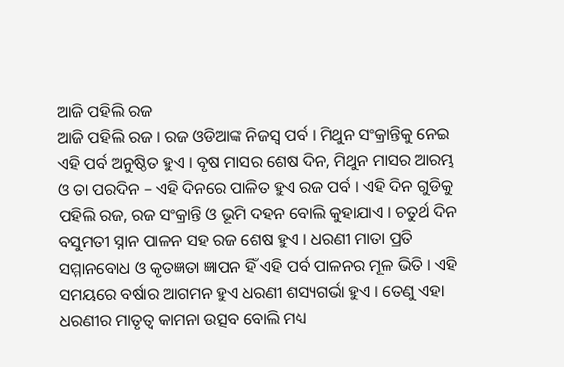ଆଜି ପହିଲି ରଜ
ଆଜି ପହିଲି ରଜ । ରଜ ଓଡିଆଙ୍କ ନିଜସ୍ୱ ପର୍ବ । ମିଥୁନ ସଂକ୍ରାନ୍ତିକୁ ନେଇ ଏହି ପର୍ବ ଅନୁଷ୍ଠିତ ହୁଏ । ବୃଷ ମାସର ଶେଷ ଦିନ, ମିଥୁନ ମାସର ଆରମ୍ଭ ଓ ତା ପରଦିନ – ଏହି ଦିନରେ ପାଳିତ ହୁଏ ରଜ ପର୍ବ । ଏହି ଦିନ ଗୁଡିକୁ ପହିଲି ରଜ, ରଜ ସଂକ୍ରାନ୍ତି ଓ ଭୂମି ଦହନ ବୋଲି କୁହାଯାଏ । ଚତୁର୍ଥ ଦିନ ବସୁମତୀ ସ୍ନାନ ପାଳନ ସହ ରଜ ଶେଷ ହୁଏ । ଧରଣୀ ମାତା ପ୍ରତି ସମ୍ମାନବୋଧ ଓ କୃତଜ୍ଞତା ଜ୍ଞାପନ ହିଁ ଏହି ପର୍ବ ପାଳନର ମୂଳ ଭିତି । ଏହି ସମୟରେ ବର୍ଷାର ଆଗମନ ହୁଏ ଧରଣୀ ଶସ୍ୟଗର୍ଭା ହୁଏ । ତେଣୁ ଏହା ଧରଣୀର ମାତୃତ୍ୱ କାମନା ଉତ୍ସବ ବୋଲି ମଧ୍ୟ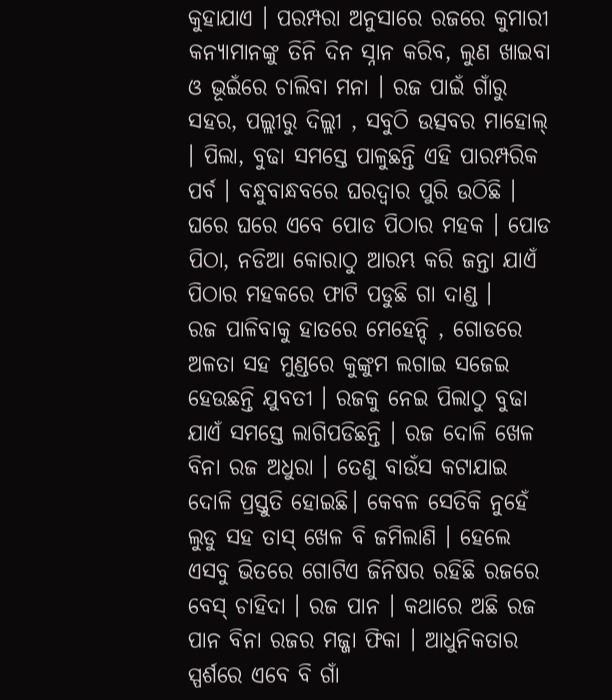କୁହାଯାଏ । ପରମ୍ପରା ଅନୁସାରେ ରଜରେ କୁମାରୀ କନ୍ୟାମାନଙ୍କୁ ତିନି ଦିନ ସ୍ନାନ କରିବ, ଲୁଣ ଖାଇବା ଓ ଭୂଇଁରେ ଚାଲିବା ମନା । ରଜ ପାଇଁ ଗାଁରୁ ସହର, ପଲ୍ଲୀରୁ ଦିଲ୍ଲୀ , ସବୁଠି ଉତ୍ସବର ମାହୋଲ୍ । ପିଲା, ବୁଢା ସମସ୍ତେ ପାଳୁଛନ୍ତି ଏହି ପାରମ୍ପରିକ ପର୍ବ । ବନ୍ଧୁବାନ୍ଧବରେ ଘରଦ୍ୱାର ପୁରି ଉଠିଛି । ଘରେ ଘରେ ଏବେ ପୋଡ ପିଠାର ମହକ । ପୋଡ ପିଠା, ନଡିଆ କୋରାଠୁ ଆରମ୍ଭ କରି ଜନ୍ତା ଯାଏଁ ପିଠାର ମହକରେ ଫାଟି ପଡୁଛି ଗା ଦାଣ୍ଡ ।
ରଜ ପାଳିବାକୁ ହାତରେ ମେହେନ୍ଦି , ଗୋଡରେ ଅଳତା ସହ ମୁଣ୍ଡରେ କୁଙ୍କୁମ ଲଗାଇ ସଜେଇ ହେଉଛନ୍ତି ଯୁବତୀ । ରଜକୁ ନେଇ ପିଲାଠୁ ବୁଢା ଯାଏଁ ସମସ୍ତେ ଲାଗିପଡିଛନ୍ତି । ରଜ ଦୋଳି ଖେଳ ବିନା ରଜ ଅଧୁରା । ତେଣୁ ବାଉଁସ କଟାଯାଇ ଦୋଳି ପ୍ରସ୍ତୁତି ହୋଇଛି। କେବଳ ସେତିକି ନୁହେଁ ଲୁଡୁ ସହ ତାସ୍ ଖେଳ ବି ଜମିଲାଣି । ହେଲେ ଏସବୁ ଭିତରେ ଗୋଟିଏ ଜିନିଷର ରହିଛି ରଜରେ ବେସ୍ ଚାହିଦା । ରଜ ପାନ । କଥାରେ ଅଛି ରଜ ପାନ ବିନା ରଜର ମଜ୍ଜା ଫିକା । ଆଧୁନିକତାର ସ୍ପର୍ଶରେ ଏବେ ବି ଗାଁ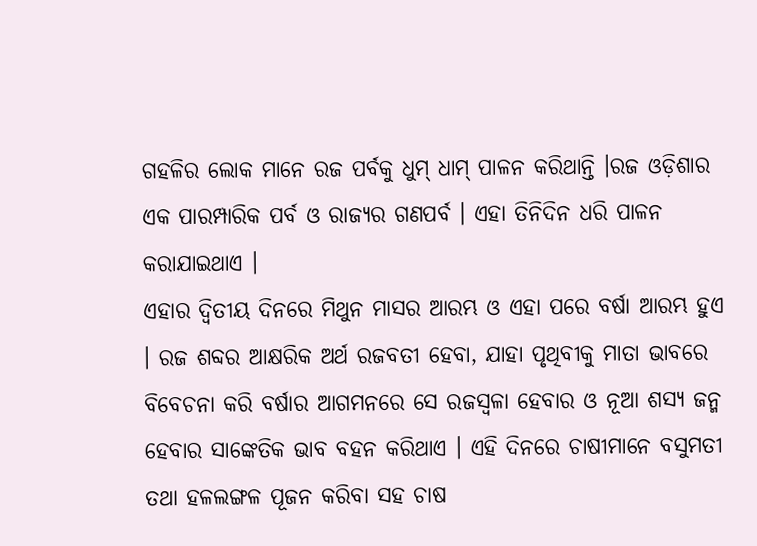ଗହଳିର ଲୋକ ମାନେ ରଜ ପର୍ବକୁ ଧୁମ୍ ଧାମ୍ ପାଳନ କରିଥାନ୍ତି ।ରଜ ଓଡ଼ିଶାର ଏକ ପାରମ୍ପାରିକ ପର୍ବ ଓ ରାଜ୍ୟର ଗଣପର୍ବ । ଏହା ତିନିଦିନ ଧରି ପାଳନ କରାଯାଇଥାଏ ।
ଏହାର ଦ୍ଵିତୀୟ ଦିନରେ ମିଥୁନ ମାସର ଆରମ୍ଭ ଓ ଏହା ପରେ ବର୍ଷା ଆରମ୍ଭ ହୁଏ । ରଜ ଶବ୍ଦର ଆକ୍ଷରିକ ଅର୍ଥ ରଜବତୀ ହେବା, ଯାହା ପୃଥିବୀକୁ ମାତା ଭାବରେ ବିବେଚନା କରି ବର୍ଷାର ଆଗମନରେ ସେ ରଜସ୍ଵଳା ହେବାର ଓ ନୂଆ ଶସ୍ୟ ଜନ୍ମ ହେବାର ସାଙ୍କେତିକ ଭାବ ବହନ କରିଥାଏ । ଏହି ଦିନରେ ଚାଷୀମାନେ ବସୁମତୀ ତଥା ହଳଲଙ୍ଗଳ ପୂଜନ କରିବା ସହ ଚାଷ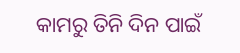କାମରୁ ତିନି ଦିନ ପାଇଁ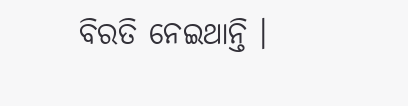ବିରତି ନେଇଥାନ୍ତି ।